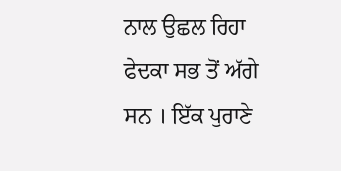ਨਾਲ ਉਛਲ ਰਿਹਾ ਫੇਦਕਾ ਸਭ ਤੋਂ ਅੱਗੇ ਸਨ । ਇੱਕ ਪੁਰਾਣੇ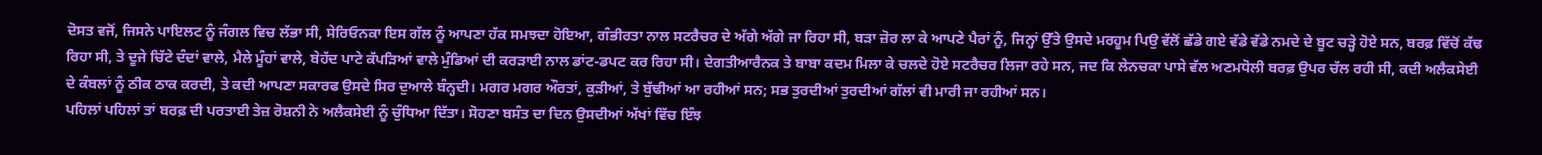ਦੋਸਤ ਵਜੋਂ, ਜਿਸਨੇ ਪਾਇਲਟ ਨੂੰ ਜੰਗਲ ਵਿਚ ਲੱਭਾ ਸੀ, ਸੇਰਿਓਨਕਾ ਇਸ ਗੱਲ ਨੂੰ ਆਪਣਾ ਹੱਕ ਸਮਝਦਾ ਹੋਇਆ, ਗੰਭੀਰਤਾ ਨਾਲ ਸਟਰੈਚਰ ਦੇ ਅੱਗੇ ਅੱਗੇ ਜਾ ਰਿਹਾ ਸੀ, ਬੜਾ ਜ਼ੋਰ ਲਾ ਕੇ ਆਪਣੇ ਪੈਰਾਂ ਨੂੰ, ਜਿਨ੍ਹਾਂ ਉੱਤੇ ਉਸਦੇ ਮਰਹੂਮ ਪਿਉ ਵੱਲੋਂ ਛੱਡੇ ਗਏ ਵੱਡੇ ਵੱਡੇ ਨਮਦੇ ਦੇ ਬੂਟ ਚੜ੍ਹੇ ਹੋਏ ਸਨ, ਬਰਫ਼ ਵਿੱਚੋਂ ਕੱਢ ਰਿਹਾ ਸੀ, ਤੇ ਦੂਜੇ ਚਿੱਟੇ ਦੰਦਾਂ ਵਾਲੇ, ਮੈਲੇ ਮੂੰਹਾਂ ਵਾਲੇ, ਬੇਹੱਦ ਪਾਟੇ ਕੱਪੜਿਆਂ ਵਾਲੇ ਮੁੰਡਿਆਂ ਦੀ ਕਰੜਾਈ ਨਾਲ ਡਾਂਟ-ਡਪਟ ਕਰ ਰਿਹਾ ਸੀ। ਦੇਗਤੀਆਰੈਨਕ ਤੇ ਬਾਬਾ ਕਦਮ ਮਿਲਾ ਕੇ ਚਲਦੇ ਹੋਏ ਸਟਰੈਚਰ ਲਿਜਾ ਰਹੇ ਸਨ, ਜਦ ਕਿ ਲੇਨਚਕਾ ਪਾਸੇ ਵੱਲ ਅਣਮਧੋਲੀ ਬਰਫ਼ ਉਪਰ ਚੱਲ ਰਹੀ ਸੀ, ਕਦੀ ਅਲੈਕਸੇਈ ਦੇ ਕੰਬਲਾਂ ਨੂੰ ਠੀਕ ਠਾਕ ਕਰਦੀ, ਤੇ ਕਦੀ ਆਪਣਾ ਸਕਾਰਫ ਉਸਦੇ ਸਿਰ ਦੁਆਲੇ ਬੰਨ੍ਹਦੀ। ਮਗਰ ਮਗਰ ਔਰਤਾਂ, ਕੁੜੀਆਂ, ਤੇ ਬੁੱਢੀਆਂ ਆ ਰਹੀਆਂ ਸਨ; ਸਭ ਤੁਰਦੀਆਂ ਤੁਰਦੀਆਂ ਗੱਲਾਂ ਵੀ ਮਾਰੀ ਜਾ ਰਹੀਆਂ ਸਨ।
ਪਹਿਲਾਂ ਪਹਿਲਾਂ ਤਾਂ ਬਰਫ਼ ਦੀ ਪਰਤਾਈ ਤੇਜ਼ ਰੋਸ਼ਨੀ ਨੇ ਅਲੈਕਸੇਈ ਨੂੰ ਚੁੰਧਿਆ ਦਿੱਤਾ। ਸੋਹਣਾ ਬਸੰਤ ਦਾ ਦਿਨ ਉਸਦੀਆਂ ਅੱਖਾਂ ਵਿੱਚ ਇੰਝ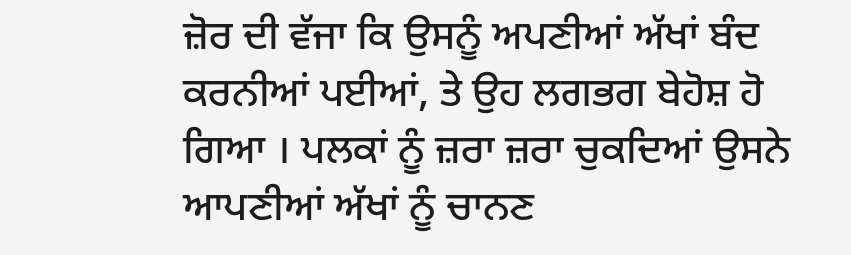ਜ਼ੋਰ ਦੀ ਵੱਜਾ ਕਿ ਉਸਨੂੰ ਅਪਣੀਆਂ ਅੱਖਾਂ ਬੰਦ ਕਰਨੀਆਂ ਪਈਆਂ, ਤੇ ਉਹ ਲਗਭਗ ਬੇਹੋਸ਼ ਹੋ ਗਿਆ । ਪਲਕਾਂ ਨੂੰ ਜ਼ਰਾ ਜ਼ਰਾ ਚੁਕਦਿਆਂ ਉਸਨੇ ਆਪਣੀਆਂ ਅੱਖਾਂ ਨੂੰ ਚਾਨਣ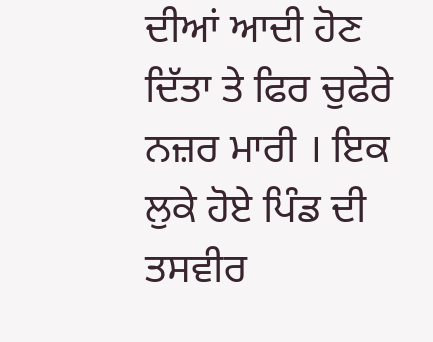ਦੀਆਂ ਆਦੀ ਹੋਣ ਦਿੱਤਾ ਤੇ ਫਿਰ ਚੁਫੇਰੇ ਨਜ਼ਰ ਮਾਰੀ । ਇਕ ਲੁਕੇ ਹੋਏ ਪਿੰਡ ਦੀ ਤਸਵੀਰ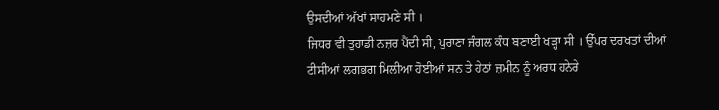ਉਸਦੀਆਂ ਅੱਖਾਂ ਸਾਹਮਣੇ ਸੀ ।
ਜਿਧਰ ਵੀ ਤੁਹਾਡੀ ਨਜ਼ਰ ਪੈਂਦੀ ਸੀ, ਪੁਰਾਣਾ ਜੰਗਲ ਕੰਧ ਬਣਾਈ ਖੜ੍ਹਾ ਸੀ । ਉੱਪਰ ਦਰਖਤਾਂ ਦੀਆਂ ਟੀਸੀਆਂ ਲਗਭਗ ਮਿਲੀਆ ਹੋਈਆਂ ਸਨ ਤੇ ਹੇਠਾਂ ਜ਼ਮੀਨ ਨੂੰ ਅਰਧ ਹਨੇਰੇ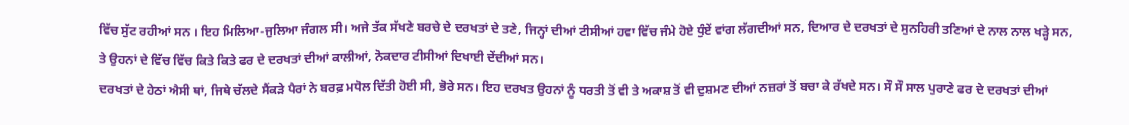ਵਿੱਚ ਸੁੱਟ ਰਹੀਆਂ ਸਨ । ਇਹ ਮਿਲਿਆ-ਜੁਲਿਆ ਜੰਗਲ ਸੀ। ਅਜੇ ਤੱਕ ਸੱਖਣੇ ਬਰਚੇ ਦੇ ਦਰਖਤਾਂ ਦੇ ਤਣੇ, ਜਿਨ੍ਹਾਂ ਦੀਆਂ ਟੀਸੀਆਂ ਹਵਾ ਵਿੱਚ ਜੰਮੇ ਹੋਏ ਧੁੰਏਂ ਵਾਂਗ ਲੱਗਦੀਆਂ ਸਨ, ਦਿਆਰ ਦੇ ਦਰਖਤਾਂ ਦੇ ਸੁਨਹਿਰੀ ਤਣਿਆਂ ਦੇ ਨਾਲ ਨਾਲ ਖੜ੍ਹੇ ਸਨ, ਤੇ ਉਹਨਾਂ ਦੇ ਵਿੱਚ ਵਿੱਚ ਕਿਤੇ ਕਿਤੇ ਫਰ ਦੇ ਦਰਖਤਾਂ ਦੀਆਂ ਕਾਲੀਆਂ, ਨੋਕਦਾਰ ਟੀਸੀਆਂ ਦਿਖਾਈ ਦੇਂਦੀਆਂ ਸਨ।
ਦਰਖਤਾਂ ਦੇ ਹੇਠਾਂ ਐਸੀ ਥਾਂ, ਜਿਥੇ ਚੱਲਦੇ ਸੈਂਕੜੇ ਪੈਰਾਂ ਨੇ ਬਰਫ਼ ਮਧੋਲ ਦਿੱਤੀ ਹੋਈ ਸੀ, ਭੋਰੇ ਸਨ। ਇਹ ਦਰਖਤ ਉਹਨਾਂ ਨੂੰ ਧਰਤੀ ਤੋਂ ਵੀ ਤੇ ਅਕਾਸ਼ ਤੋਂ ਵੀ ਦੁਸ਼ਮਣ ਦੀਆਂ ਨਜ਼ਰਾਂ ਤੋਂ ਬਚਾ ਕੇ ਰੱਖਦੇ ਸਨ। ਸੌ ਸੌ ਸਾਲ ਪੁਰਾਣੇ ਫਰ ਦੇ ਦਰਖਤਾਂ ਦੀਆਂ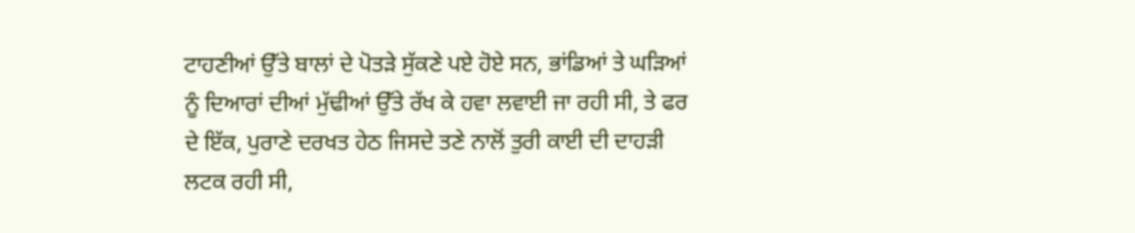ਟਾਹਣੀਆਂ ਉੱਤੇ ਬਾਲਾਂ ਦੇ ਪੋਤੜੇ ਸੁੱਕਣੇ ਪਏ ਹੋਏ ਸਨ, ਭਾਂਡਿਆਂ ਤੇ ਘੜਿਆਂ ਨੂੰ ਦਿਆਰਾਂ ਦੀਆਂ ਮੁੱਢੀਆਂ ਉੱਤੇ ਰੱਖ ਕੇ ਹਵਾ ਲਵਾਈ ਜਾ ਰਹੀ ਸੀ, ਤੇ ਫਰ ਦੇ ਇੱਕ, ਪੁਰਾਣੇ ਦਰਖਤ ਹੇਠ ਜਿਸਦੇ ਤਣੇ ਨਾਲੋਂ ਤੁਰੀ ਕਾਈ ਦੀ ਦਾਹੜੀ ਲਟਕ ਰਹੀ ਸੀ,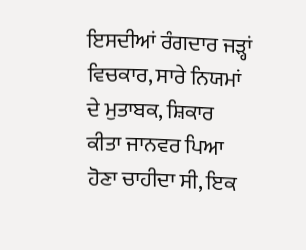ਇਸਦੀਆਂ ਰੰਗਦਾਰ ਜੜ੍ਹਾਂ ਵਿਚਕਾਰ, ਸਾਰੇ ਨਿਯਮਾਂ ਦੇ ਮੁਤਾਬਕ, ਸ਼ਿਕਾਰ ਕੀਤਾ ਜਾਨਵਰ ਪਿਆ ਹੋਣਾ ਚਾਹੀਦਾ ਸੀ, ਇਕ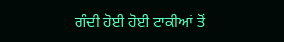ਗੰਦੀ ਹੋਈ ਹੋਈ ਟਾਕੀਆਂ ਤੋਂ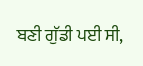ਬਣੀ ਗੁੱਡੀ ਪਈ ਸੀ,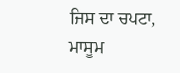ਜਿਸ ਦਾ ਚਪਟਾ, ਮਾਸੂਮ